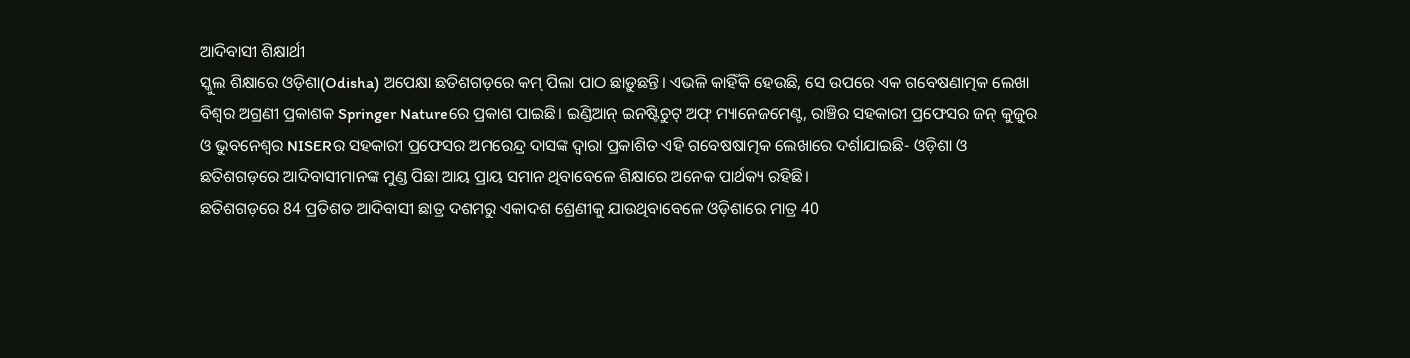ଆଦିବାସୀ ଶିକ୍ଷାର୍ଥୀ
ସ୍କୁଲ ଶିକ୍ଷାରେ ଓଡ଼ିଶା(Odisha) ଅପେକ୍ଷା ଛତିଶଗଡ଼ରେ କମ୍ ପିଲା ପାଠ ଛାଡ଼ୁଛନ୍ତି। ଏଭଳି କାହିଁକି ହେଉଛି, ସେ ଉପରେ ଏକ ଗବେଷଣାତ୍ମକ ଲେଖା ବିଶ୍ବର ଅଗ୍ରଣୀ ପ୍ରକାଶକ Springer Natureରେ ପ୍ରକାଶ ପାଇଛି। ଇଣ୍ଡିଆନ୍ ଇନଷ୍ଟିଚୁଟ୍ ଅଫ୍ ମ୍ୟାନେଜମେଣ୍ଟ, ରାଞ୍ଚିର ସହକାରୀ ପ୍ରଫେସର ଜନ୍ କୁଜୁର ଓ ଭୁବନେଶ୍ବର NISERର ସହକାରୀ ପ୍ରଫେସର ଅମରେନ୍ଦ୍ର ଦାସଙ୍କ ଦ୍ବାରା ପ୍ରକାଶିତ ଏହି ଗବେଷଷାତ୍ମକ ଲେଖାରେ ଦର୍ଶାଯାଇଛି- ଓଡ଼ିଶା ଓ ଛତିଶଗଡ଼ରେ ଆଦିବାସୀମାନଙ୍କ ମୁଣ୍ଡ ପିଛା ଆୟ ପ୍ରାୟ ସମାନ ଥିବାବେଳେ ଶିକ୍ଷାରେ ଅନେକ ପାର୍ଥକ୍ୟ ରହିଛି।
ଛତିଶଗଡ଼ରେ 84 ପ୍ରତିଶତ ଆଦିବାସୀ ଛାତ୍ର ଦଶମରୁ ଏକାଦଶ ଶ୍ରେଣୀକୁ ଯାଉଥିବାବେଳେ ଓଡ଼ିଶାରେ ମାତ୍ର 40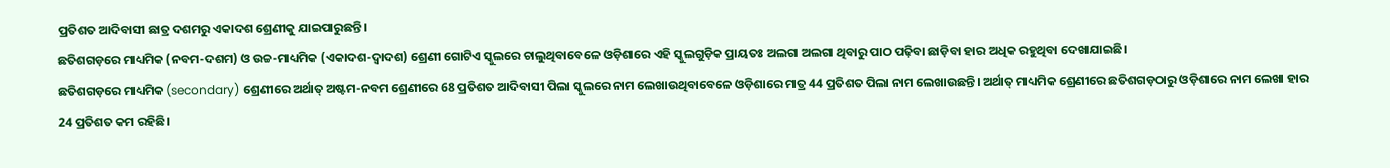ପ୍ରତିଶତ ଆଦିବାସୀ ଛାତ୍ର ଦଶମରୁ ଏକାଦଶ ଶ୍ରେଣୀକୁ ଯାଇପାରୁଛନ୍ତି।
ଛତିଶଗଡ଼ରେ ମାଧ୍ୟମିକ (ନବମ-ଦଶମ) ଓ ଉଚ୍ଚ-ମାଧ୍ୟମିକ (ଏକାଦଶ-ଦ୍ବାଦଶ) ଶ୍ରେଣୀ ଗୋଟିଏ ସ୍କୁଲରେ ଚାଲୁଥିବାବେଳେ ଓଡ଼ିଶାରେ ଏହି ସ୍କୁଲଗୁଡ଼ିକ ପ୍ରାୟତଃ ଅଲଗା ଅଲଗା ଥିବାରୁ ପାଠ ପଢ଼ିବା ଛାଡ଼ିବା ହାର ଅଧିକ ରହୁଥିବା ଦେଖାଯାଇଛି।
ଛତିଶଗଡ଼ରେ ମାଧ୍ୟମିକ (secondary) ଶ୍ରେଣୀରେ ଅର୍ଥାତ୍ ଅଷ୍ଟମ-ନବମ ଶ୍ରେଣୀରେ 68 ପ୍ରତିଶତ ଆଦିବାସୀ ପିଲା ସ୍କୁଲରେ ନାମ ଲେଖାଉଥିବାବେଳେ ଓଡ଼ିଶାରେ ମାତ୍ର 44 ପ୍ରତିଶତ ପିଲା ନାମ ଲେଖାଉଛନ୍ତି। ଅର୍ଥାତ୍ ମାଧ୍ୟମିକ ଶ୍ରେଣୀରେ ଛତିଶଗଡ଼ଠାରୁ ଓଡ଼ିଶାରେ ନାମ ଲେଖା ହାର 24 ପ୍ରତିଶତ କମ ରହିଛି।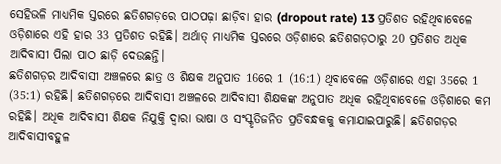ସେହିଭଳି ମାଧ୍ୟମିକ ସ୍ତରରେ ଛତିଶଗଡ଼ରେ ପାଠପଢ଼ା ଛାଡ଼ିବା ହାର (dropout rate) 13 ପ୍ରତିଶତ ରହିଥିବାବେଳେ ଓଡ଼ିଶାରେ ଏହି ହାର 33 ପ୍ରତିଶତ ରହିଛି। ଅର୍ଥାତ୍ ମାଧ୍ୟମିକ ସ୍ତରରେ ଓଡ଼ିଶାରେ ଛତିଶଗଡ଼ଠାରୁ 20 ପ୍ରତିଶତ ଅଧିକ ଆଦିବାସୀ ପିଲା ପାଠ ଛାଡ଼ି ଦେଉଛନ୍ତି।
ଛତିଶଗଡ଼ର ଆଦିବାସୀ ଅଞ୍ଚଳରେ ଛାତ୍ର ଓ ଶିକ୍ଷକ ଅନୁପାତ 16ରେ 1 (16:1) ଥିବାବେଳେ ଓଡ଼ିଶାରେ ଏହା 35ରେ 1 (35:1) ରହିଛି। ଛତିଶଗଡ଼ରେ ଆଦିବାସୀ ଅଞ୍ଚଳରେ ଆଦିବାସୀ ଶିକ୍ଷକଙ୍କ ଅନୁପାତ ଅଧିକ ରହିଥିବାବେଳେ ଓଡ଼ିଶାରେ କମ ରହିଛି। ଅଧିକ ଆଦିବାସୀ ଶିକ୍ଷକ ନିଯୁକ୍ତି ଦ୍ବାରା ଭାଷା ଓ ସଂସ୍କୃତିଜନିତ ପ୍ରତିବନ୍ଧକକୁ କମାଯାଇପାରୁଛି। ଛତିଶଗଡ଼ର ଆଦିବାସୀବହୁଳ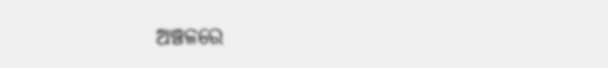ଅଞ୍ଚଳରେ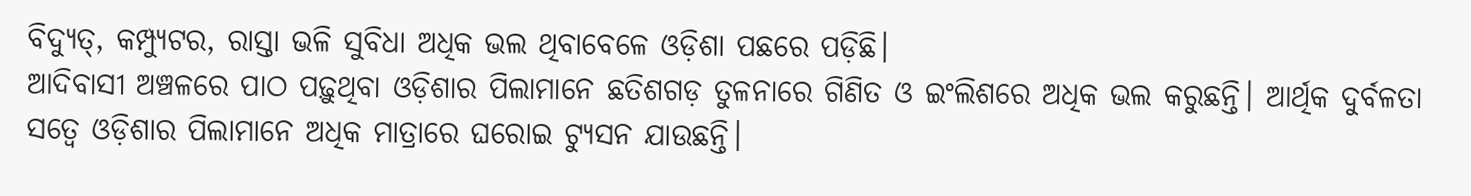ବିଦ୍ୟୁତ୍, କମ୍ପ୍ୟୁଟର, ରାସ୍ତା ଭଳି ସୁବିଧା ଅଧିକ ଭଲ ଥିବାବେଳେ ଓଡ଼ିଶା ପଛରେ ପଡ଼ିଛି।
ଆଦିବାସୀ ଅଞ୍ଚଳରେ ପାଠ ପଢ଼ୁଥିବା ଓଡ଼ିଶାର ପିଲାମାନେ ଛତିଶଗଡ଼ ତୁଳନାରେ ଗିଣିତ ଓ ଇଂଲିଶରେ ଅଧିକ ଭଲ କରୁଛନ୍ତି। ଆର୍ଥିକ ଦୁର୍ବଳତା ସତ୍ବେ ଓଡ଼ିଶାର ପିଲାମାନେ ଅଧିକ ମାତ୍ରାରେ ଘରୋଇ ଟ୍ୟୁସନ ଯାଉଛନ୍ତି।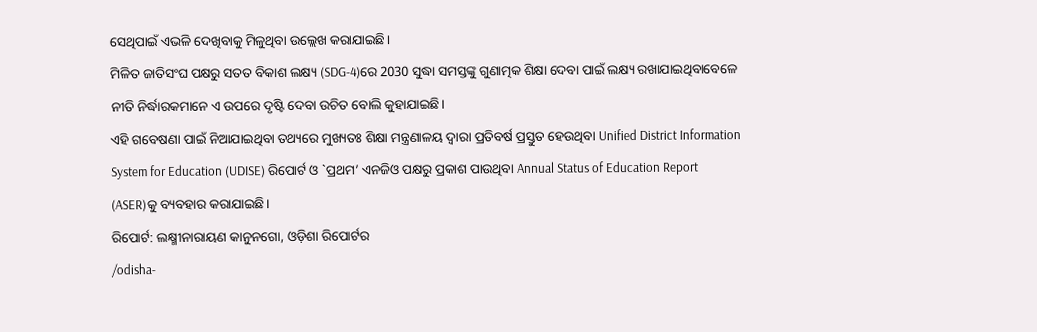ସେଥିପାଇଁ ଏଭଳି ଦେଖିବାକୁ ମିଳୁଥିବା ଉଲ୍ଲେଖ କରାଯାଇଛି।
ମିଳିତ ଜାତିସଂଘ ପକ୍ଷରୁ ସତତ ବିକାଶ ଲକ୍ଷ୍ୟ (SDG-4)ରେ 2030 ସୁଦ୍ଧା ସମସ୍ତଙ୍କୁ ଗୁଣାତ୍ମକ ଶିକ୍ଷା ଦେବା ପାଇଁ ଲକ୍ଷ୍ୟ ରଖାଯାଇଥିବାବେଳେ ନୀତି ନିର୍ଦ୍ଧାରକମାନେ ଏ ଉପରେ ଦୃଷ୍ଟି ଦେବା ଉଚିତ ବୋଲି କୁହାଯାଇଛି।
ଏହି ଗବେଷଣା ପାଇଁ ନିଆଯାଇଥିବା ତଥ୍ୟରେ ମୁଖ୍ୟତଃ ଶିକ୍ଷା ମନ୍ତ୍ରଣାଳୟ ଦ୍ବାରା ପ୍ରତିବର୍ଷ ପ୍ରସ୍ତୁତ ହେଉଥିବା Unified District Information System for Education (UDISE) ରିପୋର୍ଟ ଓ `ପ୍ରଥମ’ ଏନଜିଓ ପକ୍ଷରୁ ପ୍ରକାଶ ପାଉଥିବା Annual Status of Education Report (ASER)କୁ ବ୍ୟବହାର କରାଯାଇଛି।
ରିପୋର୍ଟ: ଲକ୍ଷ୍ମୀନାରାୟଣ କାନୁନଗୋ, ଓଡ଼ିଶା ରିପୋର୍ଟର
/odisha-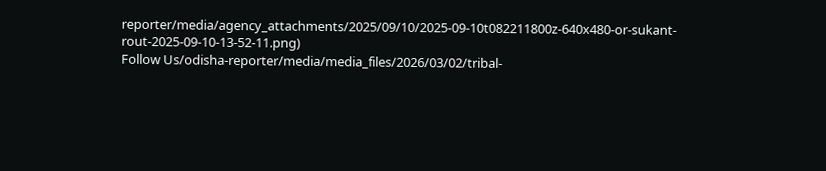reporter/media/agency_attachments/2025/09/10/2025-09-10t082211800z-640x480-or-sukant-rout-2025-09-10-13-52-11.png)
Follow Us/odisha-reporter/media/media_files/2026/03/02/tribal-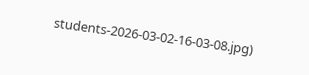students-2026-03-02-16-03-08.jpg)